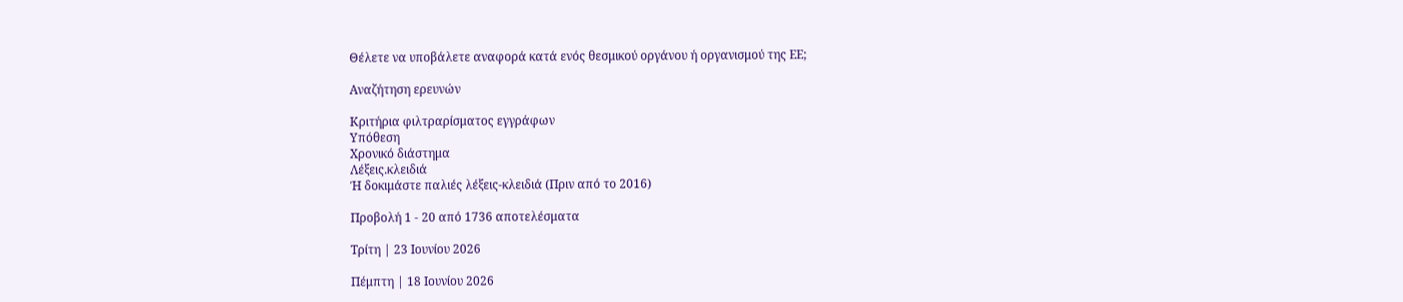Θέλετε να υποβάλετε αναφορά κατά ενός θεσμικού οργάνου ή οργανισμού της ΕΕ;

Αναζήτηση ερευνών

Κριτήρια φιλτραρίσματος εγγράφων
Υπόθεση
Xρονικό διάστημα
Λέξεις.κλειδιά
Ή δοκιμάστε παλιές λέξεις-κλειδιά (Πριν από το 2016)

Προβολή 1 - 20 από 1736 αποτελέσματα

Τρίτη | 23 Ιουνίου 2026

Πέμπτη | 18 Ιουνίου 2026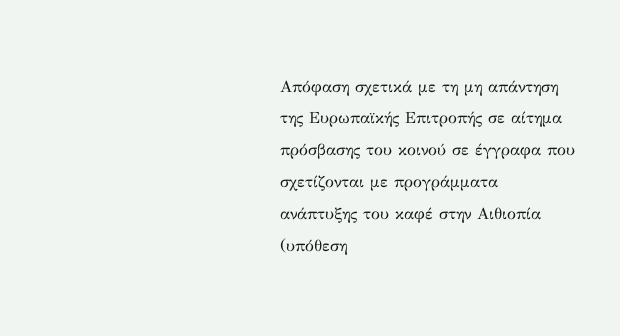Απόφαση σχετικά με τη μη απάντηση της Ευρωπαϊκής Επιτροπής σε αίτημα πρόσβασης του κοινού σε έγγραφα που σχετίζονται με προγράμματα ανάπτυξης του καφέ στην Αιθιοπία (υπόθεση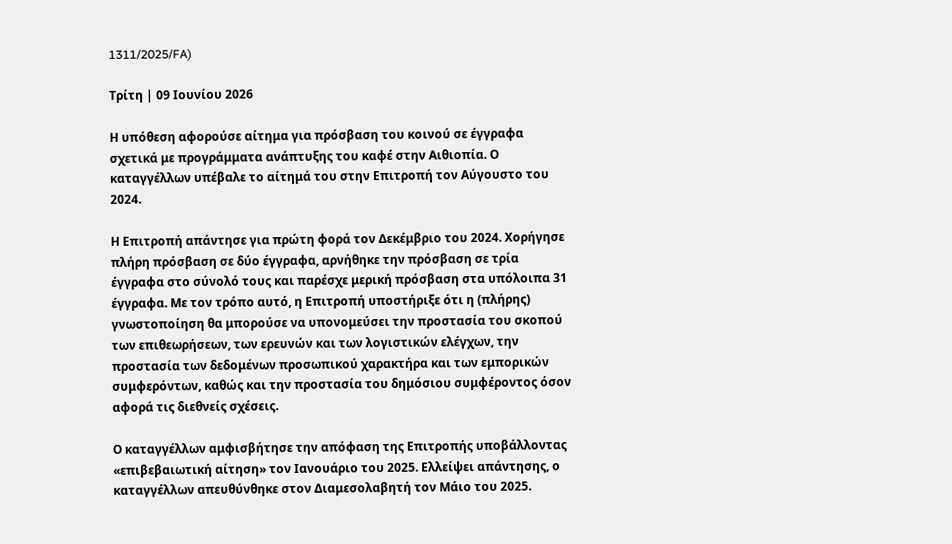1311/2025/FA)

Τρίτη | 09 Ιουνίου 2026

Η υπόθεση αφορούσε αίτημα για πρόσβαση του κοινού σε έγγραφα σχετικά με προγράμματα ανάπτυξης του καφέ στην Αιθιοπία. Ο καταγγέλλων υπέβαλε το αίτημά του στην Επιτροπή τον Αύγουστο του 2024.

Η Επιτροπή απάντησε για πρώτη φορά τον Δεκέμβριο του 2024. Χορήγησε πλήρη πρόσβαση σε δύο έγγραφα, αρνήθηκε την πρόσβαση σε τρία έγγραφα στο σύνολό τους και παρέσχε μερική πρόσβαση στα υπόλοιπα 31 έγγραφα. Με τον τρόπο αυτό, η Επιτροπή υποστήριξε ότι η (πλήρης) γνωστοποίηση θα μπορούσε να υπονομεύσει την προστασία του σκοπού των επιθεωρήσεων, των ερευνών και των λογιστικών ελέγχων, την προστασία των δεδομένων προσωπικού χαρακτήρα και των εμπορικών συμφερόντων, καθώς και την προστασία του δημόσιου συμφέροντος όσον αφορά τις διεθνείς σχέσεις.

Ο καταγγέλλων αμφισβήτησε την απόφαση της Επιτροπής υποβάλλοντας «επιβεβαιωτική αίτηση» τον Ιανουάριο του 2025. Ελλείψει απάντησης, ο καταγγέλλων απευθύνθηκε στον Διαμεσολαβητή τον Μάιο του 2025.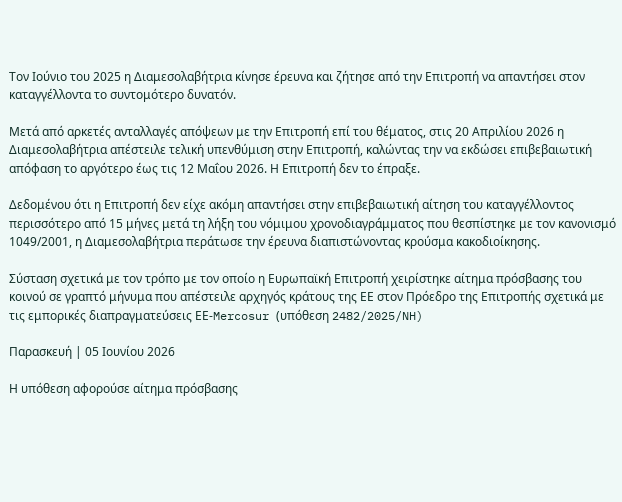Τον Ιούνιο του 2025 η Διαμεσολαβήτρια κίνησε έρευνα και ζήτησε από την Επιτροπή να απαντήσει στον καταγγέλλοντα το συντομότερο δυνατόν.

Μετά από αρκετές ανταλλαγές απόψεων με την Επιτροπή επί του θέματος, στις 20 Απριλίου 2026 η Διαμεσολαβήτρια απέστειλε τελική υπενθύμιση στην Επιτροπή, καλώντας την να εκδώσει επιβεβαιωτική απόφαση το αργότερο έως τις 12 Μαΐου 2026. Η Επιτροπή δεν το έπραξε.

Δεδομένου ότι η Επιτροπή δεν είχε ακόμη απαντήσει στην επιβεβαιωτική αίτηση του καταγγέλλοντος περισσότερο από 15 μήνες μετά τη λήξη του νόμιμου χρονοδιαγράμματος που θεσπίστηκε με τον κανονισμό 1049/2001, η Διαμεσολαβήτρια περάτωσε την έρευνα διαπιστώνοντας κρούσμα κακοδιοίκησης.

Σύσταση σχετικά με τον τρόπο με τον οποίο η Ευρωπαϊκή Επιτροπή χειρίστηκε αίτημα πρόσβασης του κοινού σε γραπτό μήνυμα που απέστειλε αρχηγός κράτους της ΕΕ στον Πρόεδρο της Επιτροπής σχετικά με τις εμπορικές διαπραγματεύσεις ΕΕ-Mercosur (υπόθεση 2482/2025/NH)

Παρασκευή | 05 Ιουνίου 2026

Η υπόθεση αφορούσε αίτημα πρόσβασης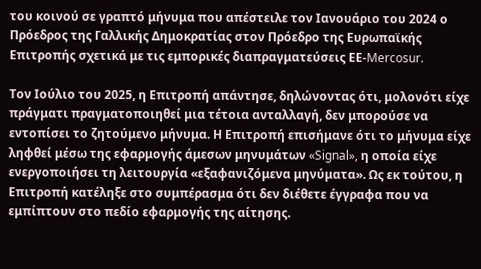του κοινού σε γραπτό μήνυμα που απέστειλε τον Ιανουάριο του 2024 ο Πρόεδρος της Γαλλικής Δημοκρατίας στον Πρόεδρο της Ευρωπαϊκής Επιτροπής σχετικά με τις εμπορικές διαπραγματεύσεις ΕΕ-Mercosur.

Τον Ιούλιο του 2025, η Επιτροπή απάντησε, δηλώνοντας ότι, μολονότι είχε πράγματι πραγματοποιηθεί μια τέτοια ανταλλαγή, δεν μπορούσε να εντοπίσει το ζητούμενο μήνυμα. Η Επιτροπή επισήμανε ότι το μήνυμα είχε ληφθεί μέσω της εφαρμογής άμεσων μηνυμάτων «Signal», η οποία είχε ενεργοποιήσει τη λειτουργία «εξαφανιζόμενα μηνύματα». Ως εκ τούτου, η Επιτροπή κατέληξε στο συμπέρασμα ότι δεν διέθετε έγγραφα που να εμπίπτουν στο πεδίο εφαρμογής της αίτησης.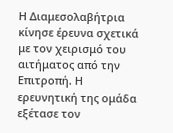Η Διαμεσολαβήτρια κίνησε έρευνα σχετικά με τον χειρισμό του αιτήματος από την Επιτροπή. Η ερευνητική της ομάδα εξέτασε τον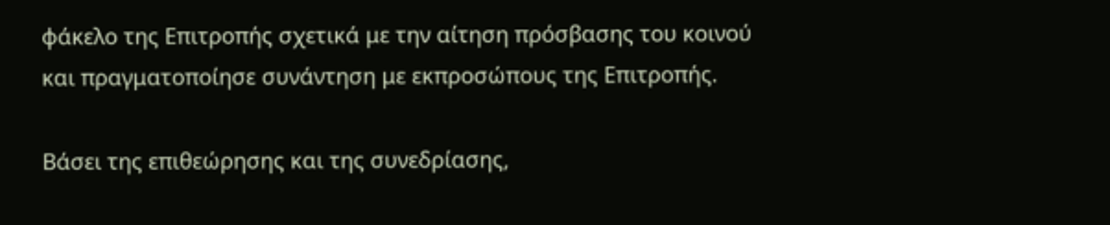φάκελο της Επιτροπής σχετικά με την αίτηση πρόσβασης του κοινού και πραγματοποίησε συνάντηση με εκπροσώπους της Επιτροπής.

Βάσει της επιθεώρησης και της συνεδρίασης,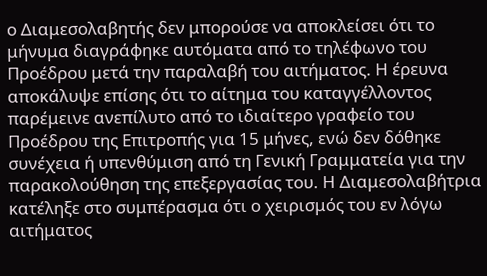ο Διαμεσολαβητής δεν μπορούσε να αποκλείσει ότι το μήνυμα διαγράφηκε αυτόματα από το τηλέφωνο του Προέδρου μετά την παραλαβή του αιτήματος. Η έρευνα αποκάλυψε επίσης ότι το αίτημα του καταγγέλλοντος παρέμεινε ανεπίλυτο από το ιδιαίτερο γραφείο του Προέδρου της Επιτροπής για 15 μήνες, ενώ δεν δόθηκε συνέχεια ή υπενθύμιση από τη Γενική Γραμματεία για την παρακολούθηση της επεξεργασίας του. Η Διαμεσολαβήτρια κατέληξε στο συμπέρασμα ότι ο χειρισμός του εν λόγω αιτήματος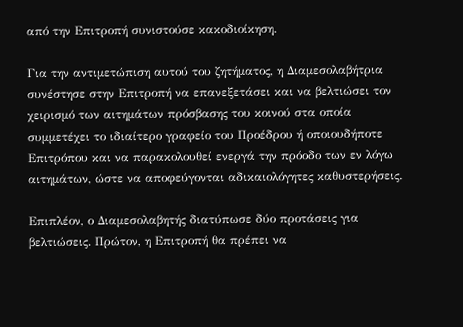από την Επιτροπή συνιστούσε κακοδιοίκηση.

Για την αντιμετώπιση αυτού του ζητήματος, η Διαμεσολαβήτρια συνέστησε στην Επιτροπή να επανεξετάσει και να βελτιώσει τον χειρισμό των αιτημάτων πρόσβασης του κοινού στα οποία συμμετέχει το ιδιαίτερο γραφείο του Προέδρου ή οποιουδήποτε Επιτρόπου και να παρακολουθεί ενεργά την πρόοδο των εν λόγω αιτημάτων, ώστε να αποφεύγονται αδικαιολόγητες καθυστερήσεις.

Επιπλέον, ο Διαμεσολαβητής διατύπωσε δύο προτάσεις για βελτιώσεις. Πρώτον, η Επιτροπή θα πρέπει να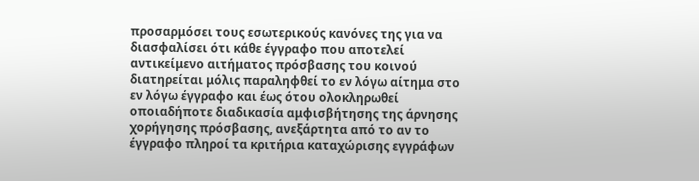προσαρμόσει τους εσωτερικούς κανόνες της για να διασφαλίσει ότι κάθε έγγραφο που αποτελεί αντικείμενο αιτήματος πρόσβασης του κοινού διατηρείται μόλις παραληφθεί το εν λόγω αίτημα στο εν λόγω έγγραφο και έως ότου ολοκληρωθεί οποιαδήποτε διαδικασία αμφισβήτησης της άρνησης χορήγησης πρόσβασης, ανεξάρτητα από το αν το έγγραφο πληροί τα κριτήρια καταχώρισης εγγράφων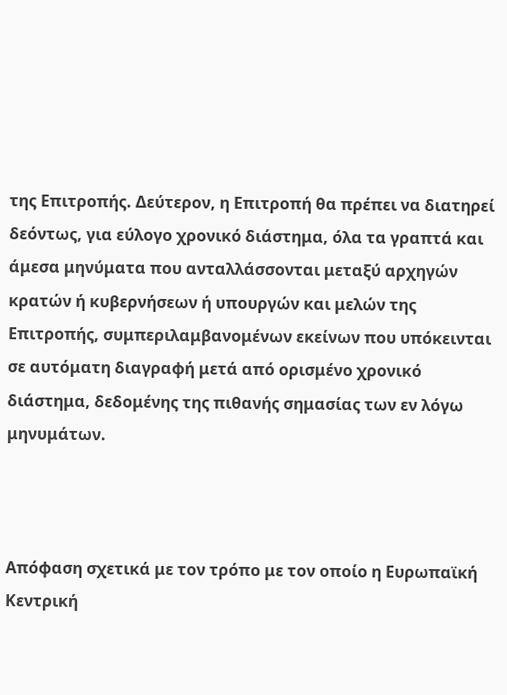της Επιτροπής. Δεύτερον, η Επιτροπή θα πρέπει να διατηρεί δεόντως, για εύλογο χρονικό διάστημα, όλα τα γραπτά και άμεσα μηνύματα που ανταλλάσσονται μεταξύ αρχηγών κρατών ή κυβερνήσεων ή υπουργών και μελών της Επιτροπής, συμπεριλαμβανομένων εκείνων που υπόκεινται σε αυτόματη διαγραφή μετά από ορισμένο χρονικό διάστημα, δεδομένης της πιθανής σημασίας των εν λόγω μηνυμάτων.



Απόφαση σχετικά με τον τρόπο με τον οποίο η Ευρωπαϊκή Κεντρική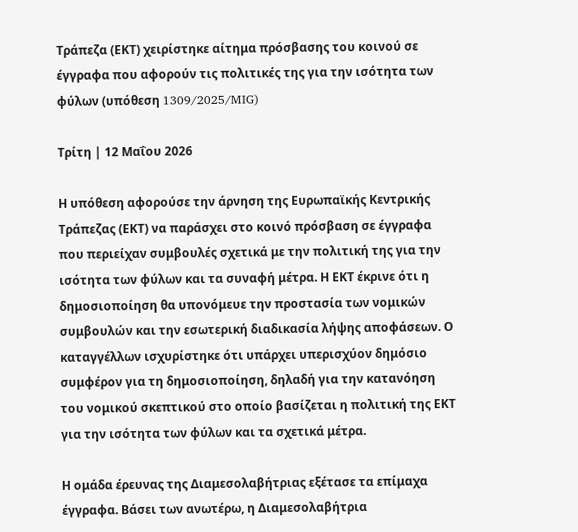Τράπεζα (ΕΚΤ) χειρίστηκε αίτημα πρόσβασης του κοινού σε έγγραφα που αφορούν τις πολιτικές της για την ισότητα των φύλων (υπόθεση 1309/2025/MIG)

Τρίτη | 12 Μαΐου 2026

Η υπόθεση αφορούσε την άρνηση της Ευρωπαϊκής Κεντρικής Τράπεζας (ΕΚΤ) να παράσχει στο κοινό πρόσβαση σε έγγραφα που περιείχαν συμβουλές σχετικά με την πολιτική της για την ισότητα των φύλων και τα συναφή μέτρα. Η ΕΚΤ έκρινε ότι η δημοσιοποίηση θα υπονόμευε την προστασία των νομικών συμβουλών και την εσωτερική διαδικασία λήψης αποφάσεων. Ο καταγγέλλων ισχυρίστηκε ότι υπάρχει υπερισχύον δημόσιο συμφέρον για τη δημοσιοποίηση, δηλαδή για την κατανόηση του νομικού σκεπτικού στο οποίο βασίζεται η πολιτική της ΕΚΤ για την ισότητα των φύλων και τα σχετικά μέτρα.

Η ομάδα έρευνας της Διαμεσολαβήτριας εξέτασε τα επίμαχα έγγραφα. Βάσει των ανωτέρω, η Διαμεσολαβήτρια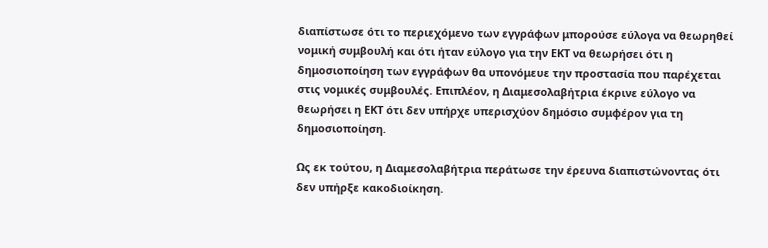διαπίστωσε ότι το περιεχόμενο των εγγράφων μπορούσε εύλογα να θεωρηθεί νομική συμβουλή και ότι ήταν εύλογο για την ΕΚΤ να θεωρήσει ότι η δημοσιοποίηση των εγγράφων θα υπονόμευε την προστασία που παρέχεται στις νομικές συμβουλές. Επιπλέον, η Διαμεσολαβήτρια έκρινε εύλογο να θεωρήσει η ΕΚΤ ότι δεν υπήρχε υπερισχύον δημόσιο συμφέρον για τη δημοσιοποίηση.

Ως εκ τούτου, η Διαμεσολαβήτρια περάτωσε την έρευνα διαπιστώνοντας ότι δεν υπήρξε κακοδιοίκηση.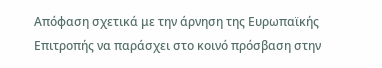Απόφαση σχετικά με την άρνηση της Ευρωπαϊκής Επιτροπής να παράσχει στο κοινό πρόσβαση στην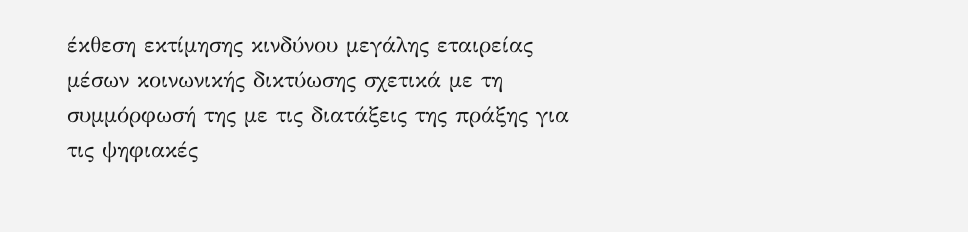έκθεση εκτίμησης κινδύνου μεγάλης εταιρείας μέσων κοινωνικής δικτύωσης σχετικά με τη συμμόρφωσή της με τις διατάξεις της πράξης για τις ψηφιακές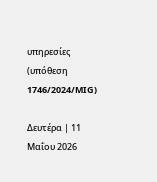υπηρεσίες (υπόθεση 1746/2024/MIG)

Δευτέρα | 11 Μαΐου 2026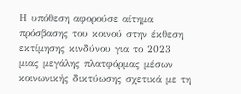Η υπόθεση αφορούσε αίτημα πρόσβασης του κοινού στην έκθεση εκτίμησης κινδύνου για το 2023 μιας μεγάλης πλατφόρμας μέσων κοινωνικής δικτύωσης σχετικά με τη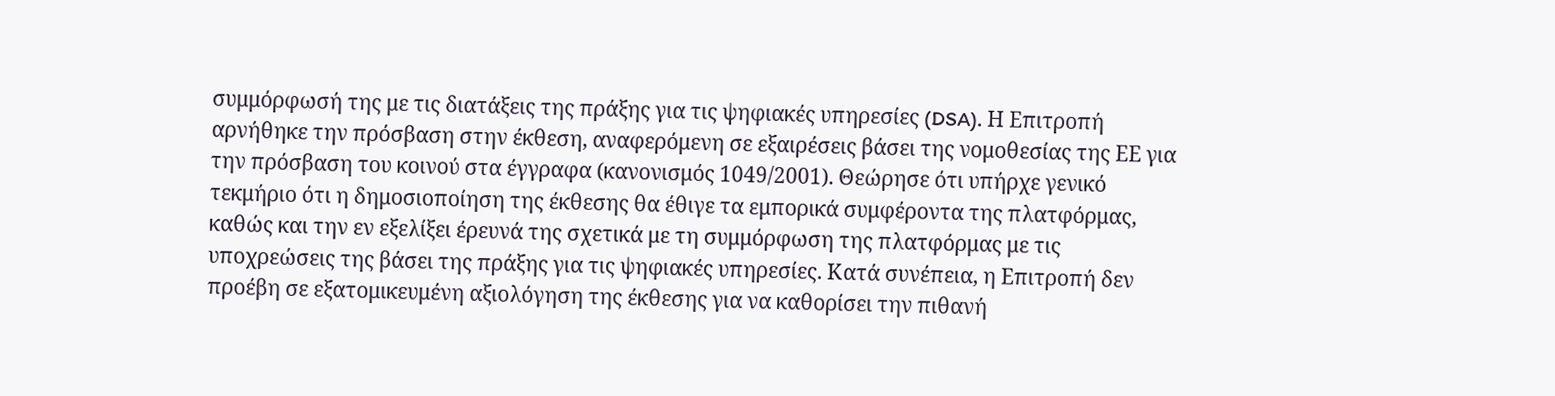συμμόρφωσή της με τις διατάξεις της πράξης για τις ψηφιακές υπηρεσίες (DSA). Η Επιτροπή αρνήθηκε την πρόσβαση στην έκθεση, αναφερόμενη σε εξαιρέσεις βάσει της νομοθεσίας της ΕΕ για την πρόσβαση του κοινού στα έγγραφα (κανονισμός 1049/2001). Θεώρησε ότι υπήρχε γενικό τεκμήριο ότι η δημοσιοποίηση της έκθεσης θα έθιγε τα εμπορικά συμφέροντα της πλατφόρμας, καθώς και την εν εξελίξει έρευνά της σχετικά με τη συμμόρφωση της πλατφόρμας με τις υποχρεώσεις της βάσει της πράξης για τις ψηφιακές υπηρεσίες. Κατά συνέπεια, η Επιτροπή δεν προέβη σε εξατομικευμένη αξιολόγηση της έκθεσης για να καθορίσει την πιθανή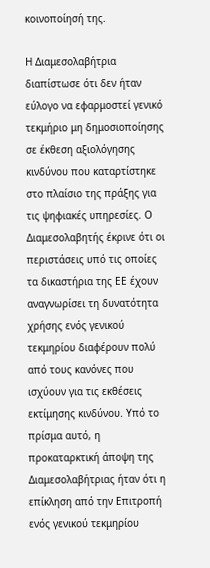κοινοποίησή της.

Η Διαμεσολαβήτρια διαπίστωσε ότι δεν ήταν εύλογο να εφαρμοστεί γενικό τεκμήριο μη δημοσιοποίησης σε έκθεση αξιολόγησης κινδύνου που καταρτίστηκε στο πλαίσιο της πράξης για τις ψηφιακές υπηρεσίες. Ο Διαμεσολαβητής έκρινε ότι οι περιστάσεις υπό τις οποίες τα δικαστήρια της ΕΕ έχουν αναγνωρίσει τη δυνατότητα χρήσης ενός γενικού τεκμηρίου διαφέρουν πολύ από τους κανόνες που ισχύουν για τις εκθέσεις εκτίμησης κινδύνου. Υπό το πρίσμα αυτό, η προκαταρκτική άποψη της Διαμεσολαβήτριας ήταν ότι η επίκληση από την Επιτροπή ενός γενικού τεκμηρίου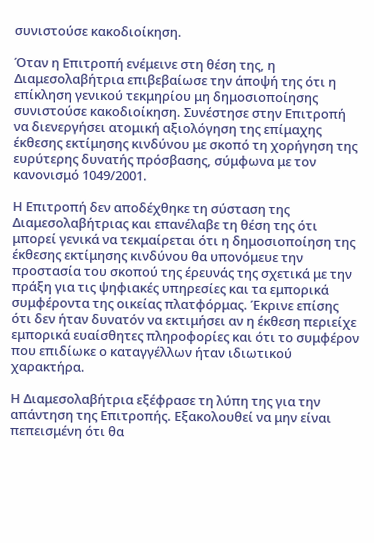συνιστούσε κακοδιοίκηση.

Όταν η Επιτροπή ενέμεινε στη θέση της, η Διαμεσολαβήτρια επιβεβαίωσε την άποψή της ότι η επίκληση γενικού τεκμηρίου μη δημοσιοποίησης συνιστούσε κακοδιοίκηση. Συνέστησε στην Επιτροπή να διενεργήσει ατομική αξιολόγηση της επίμαχης έκθεσης εκτίμησης κινδύνου με σκοπό τη χορήγηση της ευρύτερης δυνατής πρόσβασης, σύμφωνα με τον κανονισμό 1049/2001.

Η Επιτροπή δεν αποδέχθηκε τη σύσταση της Διαμεσολαβήτριας και επανέλαβε τη θέση της ότι μπορεί γενικά να τεκμαίρεται ότι η δημοσιοποίηση της έκθεσης εκτίμησης κινδύνου θα υπονόμευε την προστασία του σκοπού της έρευνάς της σχετικά με την πράξη για τις ψηφιακές υπηρεσίες και τα εμπορικά συμφέροντα της οικείας πλατφόρμας. Έκρινε επίσης ότι δεν ήταν δυνατόν να εκτιμήσει αν η έκθεση περιείχε εμπορικά ευαίσθητες πληροφορίες και ότι το συμφέρον που επιδίωκε ο καταγγέλλων ήταν ιδιωτικού χαρακτήρα.

Η Διαμεσολαβήτρια εξέφρασε τη λύπη της για την απάντηση της Επιτροπής. Εξακολουθεί να μην είναι πεπεισμένη ότι θα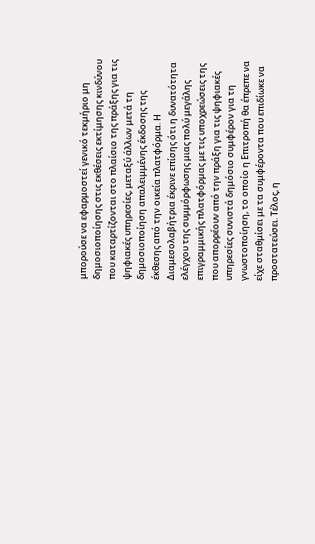μπορούσε να εφαρμοστεί γενικό τεκμήριο μη δημοσιοποίησης στις εκθέσεις εκτίμησης κινδύνου που καταρτίζονται στο πλαίσιο της πράξης για τις ψηφιακές υπηρεσίες, μεταξύ άλλων μετά τη δημοσιοποίηση απαλειμμένης έκδοσης της έκθεσης από την οικεία πλατφόρμα. Η Διαμεσολαβήτρια έκρινε επίσης ότι η δυνατότητα ελέγχου της συμμόρφωσης μιας πολύ μεγάλης επιγραμμικής πλατφόρμας με τις υποχρεώσεις της που απορρέουν από την πράξη για τις ψηφιακές υπηρεσίες συνιστά δημόσιο συμφέρον για τη γνωστοποίηση, το οποίο η Επιτροπή θα έπρεπε να είχε σταθμίσει με τα συμφέροντα που επιδίωκε να προστατεύσει. Τέλος, η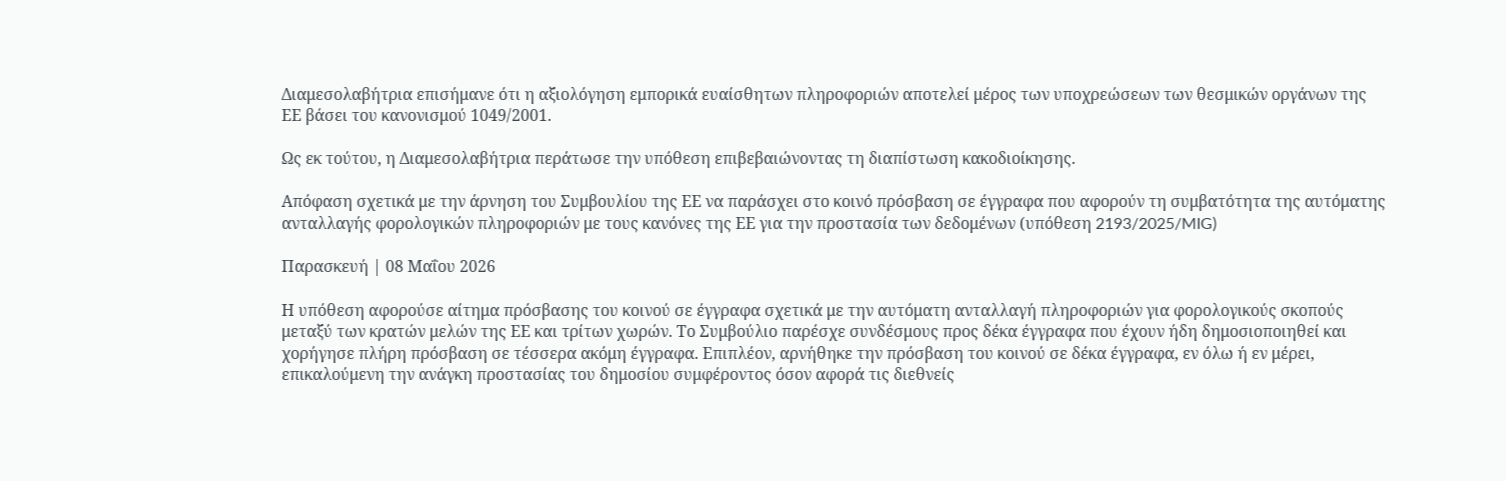Διαμεσολαβήτρια επισήμανε ότι η αξιολόγηση εμπορικά ευαίσθητων πληροφοριών αποτελεί μέρος των υποχρεώσεων των θεσμικών οργάνων της ΕΕ βάσει του κανονισμού 1049/2001.

Ως εκ τούτου, η Διαμεσολαβήτρια περάτωσε την υπόθεση επιβεβαιώνοντας τη διαπίστωση κακοδιοίκησης.

Απόφαση σχετικά με την άρνηση του Συμβουλίου της ΕΕ να παράσχει στο κοινό πρόσβαση σε έγγραφα που αφορούν τη συμβατότητα της αυτόματης ανταλλαγής φορολογικών πληροφοριών με τους κανόνες της ΕΕ για την προστασία των δεδομένων (υπόθεση 2193/2025/MIG)

Παρασκευή | 08 Μαΐου 2026

Η υπόθεση αφορούσε αίτημα πρόσβασης του κοινού σε έγγραφα σχετικά με την αυτόματη ανταλλαγή πληροφοριών για φορολογικούς σκοπούς μεταξύ των κρατών μελών της ΕΕ και τρίτων χωρών. Το Συμβούλιο παρέσχε συνδέσμους προς δέκα έγγραφα που έχουν ήδη δημοσιοποιηθεί και χορήγησε πλήρη πρόσβαση σε τέσσερα ακόμη έγγραφα. Επιπλέον, αρνήθηκε την πρόσβαση του κοινού σε δέκα έγγραφα, εν όλω ή εν μέρει, επικαλούμενη την ανάγκη προστασίας του δημοσίου συμφέροντος όσον αφορά τις διεθνείς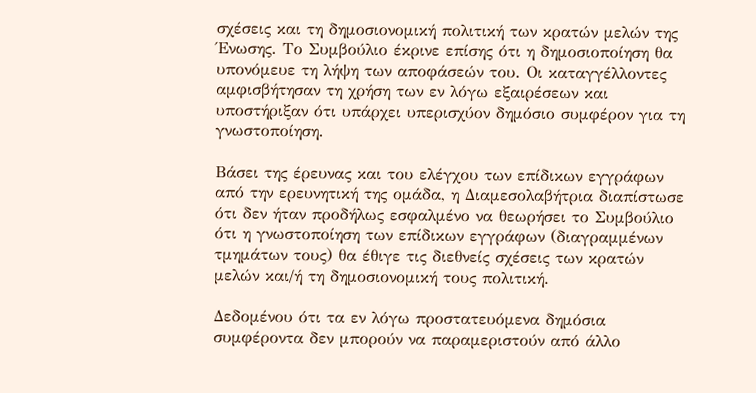σχέσεις και τη δημοσιονομική πολιτική των κρατών μελών της Ένωσης. Το Συμβούλιο έκρινε επίσης ότι η δημοσιοποίηση θα υπονόμευε τη λήψη των αποφάσεών του. Οι καταγγέλλοντες αμφισβήτησαν τη χρήση των εν λόγω εξαιρέσεων και υποστήριξαν ότι υπάρχει υπερισχύον δημόσιο συμφέρον για τη γνωστοποίηση.

Βάσει της έρευνας και του ελέγχου των επίδικων εγγράφων από την ερευνητική της ομάδα, η Διαμεσολαβήτρια διαπίστωσε ότι δεν ήταν προδήλως εσφαλμένο να θεωρήσει το Συμβούλιο ότι η γνωστοποίηση των επίδικων εγγράφων (διαγραμμένων τμημάτων τους) θα έθιγε τις διεθνείς σχέσεις των κρατών μελών και/ή τη δημοσιονομική τους πολιτική.

Δεδομένου ότι τα εν λόγω προστατευόμενα δημόσια συμφέροντα δεν μπορούν να παραμεριστούν από άλλο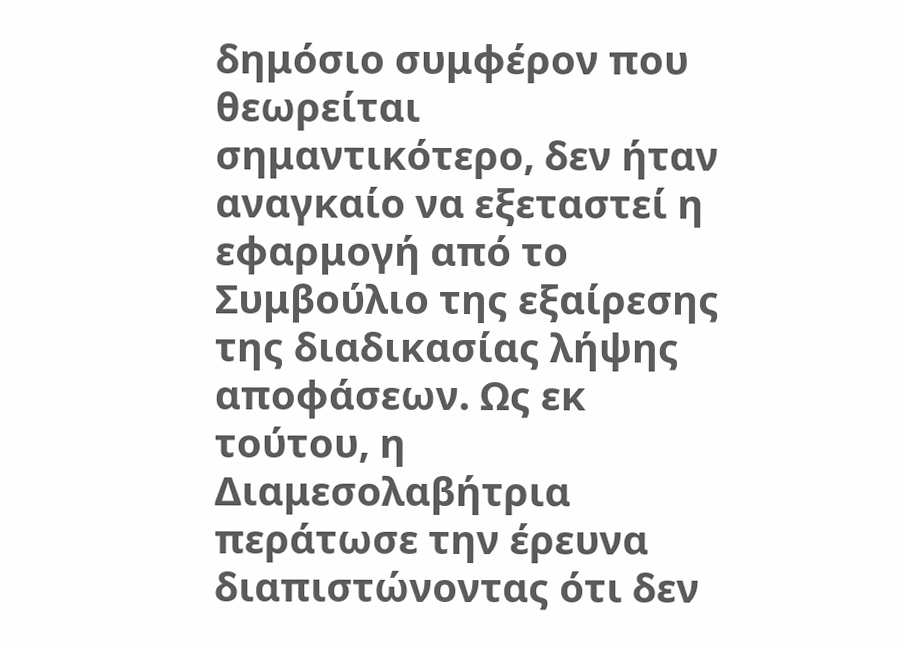δημόσιο συμφέρον που θεωρείται σημαντικότερο, δεν ήταν αναγκαίο να εξεταστεί η εφαρμογή από το Συμβούλιο της εξαίρεσης της διαδικασίας λήψης αποφάσεων. Ως εκ τούτου, η Διαμεσολαβήτρια περάτωσε την έρευνα διαπιστώνοντας ότι δεν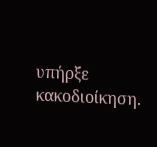υπήρξε κακοδιοίκηση.